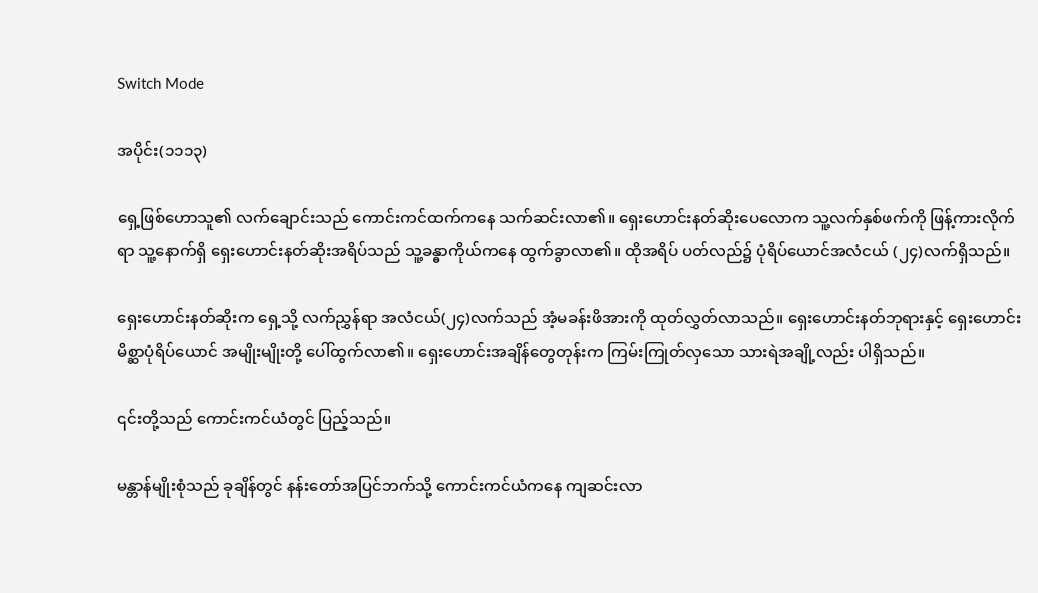Switch Mode

အပိုင်း(၁၁၁၃)

ရှေ့ဖြစ်ဟောသူ၏ လက်ချောင်းသည် ကောင်းကင်ထက်ကနေ သက်ဆင်းလာ၏။ ရှေးဟောင်းနတ်ဆိုးပေလောက သူ့လက်နှစ်ဖက်ကို ဖြန့်ကားလိုက်ရာ သူ့နောက်ရှိ ရှေးဟောင်းနတ်ဆိုးအရိပ်သည် သူ့ခန္ဓာကိုယ်ကနေ ထွက်ခွာလာ၏။ ထိုအရိပ် ပတ်လည်၌ ပုံရိပ်ယောင်အလံငယ် (၂၄)လက်ရှိသည်။

ရှေးဟောင်းနတ်ဆိုးက ရှေ့သို့ လက်ညွှန်ရာ အလံငယ်(၂၄)လက်သည် အံ့မခန်းဖိအားကို ထုတ်လွှတ်လာသည်။ ရှေးဟောင်းနတ်ဘုရားနှင့် ရှေးဟောင်းမိစ္ဆာပုံရိပ်ယောင် အမျိုးမျိုးတို့ ပေါ်ထွက်လာ၏။ ရှေးဟောင်းအချိန်တွေတုန်းက ကြမ်းကြုတ်လှသော သားရဲအချို့လည်း ပါရှိသည်။

၎င်းတို့သည် ကောင်းကင်ယံတွင် ပြည့်သည်။

မန္တာန်မျိုးစုံသည် ခုချိန်တွင် နန်းတော်အပြင်ဘက်သို့ ကောင်းကင်ယံကနေ ကျဆင်းလာ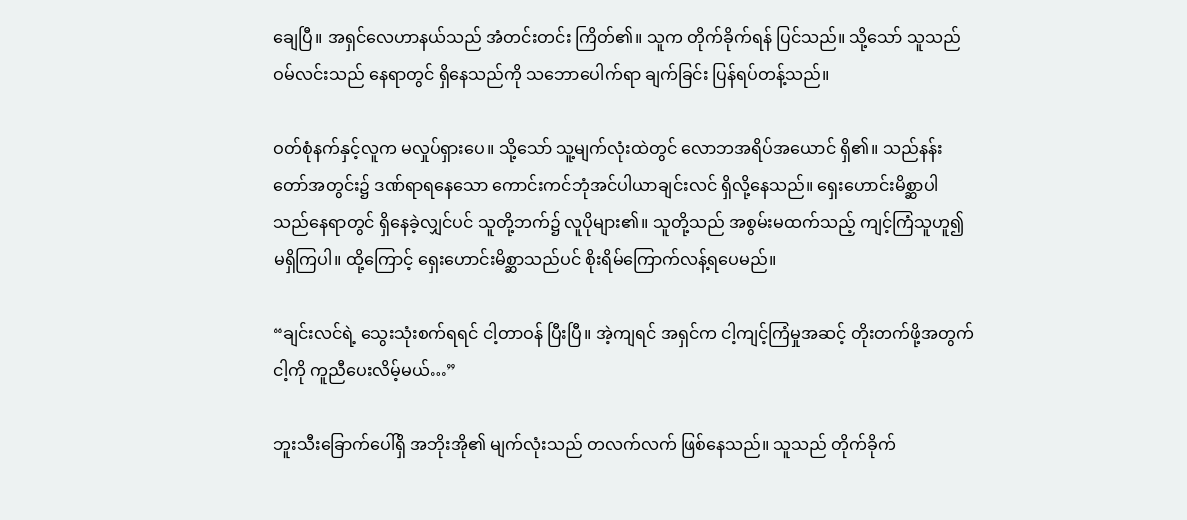ချေပြီ။ အရှင်လေဟာနယ်သည် အံတင်းတင်း ကြိတ်၏။ သူက တိုက်ခိုက်ရန် ပြင်သည်။ သို့သော် သူသည် ဝမ်လင်းသည် နေရာတွင် ရှိနေသည်ကို သဘောပေါက်ရာ ချက်ခြင်း ပြန်ရပ်တန့်သည်။

ဝတ်စုံနက်နှင့်လူက မလှုပ်ရှားပေ။ သို့သော် သူ့မျက်လုံးထဲတွင် လောဘအရိပ်အယောင် ရှိ၏။ သည်နန်းတော်အတွင်း၌ ဒဏ်ရာရနေသော ကောင်းကင်ဘုံအင်ပါယာချင်းလင် ရှိလို့နေသည်။ ရှေးဟောင်းမိစ္ဆာပါ သည်နေရာတွင် ရှိနေခဲ့လျှင်ပင် သူတို့ဘက်၌ လူပိုများ၏။ သူတို့သည် အစွမ်းမထက်သည့် ကျင့်ကြံသူဟူ၍ မရှိကြပါ။ ထို့ကြောင့် ရှေးဟောင်းမိစ္ဆာသည်ပင် စိုးရိမ်ကြောက်လန့်ရပေမည်။

“ချင်းလင်ရဲ့ သွေးသုံးစက်ရရင် ငါ့တာဝန် ပြီးပြီ။ အဲ့ကျရင် အရှင်က ငါ့ကျင့်ကြံမှုအဆင့် တိုးတက်ဖို့အတွက် ငါ့ကို ကူညီပေးလိမ့်မယ်…”

ဘူးသီးခြောက်ပေါ်ရှိ အဘိုးအို၏ မျက်လုံးသည် တလက်လက် ဖြစ်နေသည်။ သူသည် တိုက်ခိုက်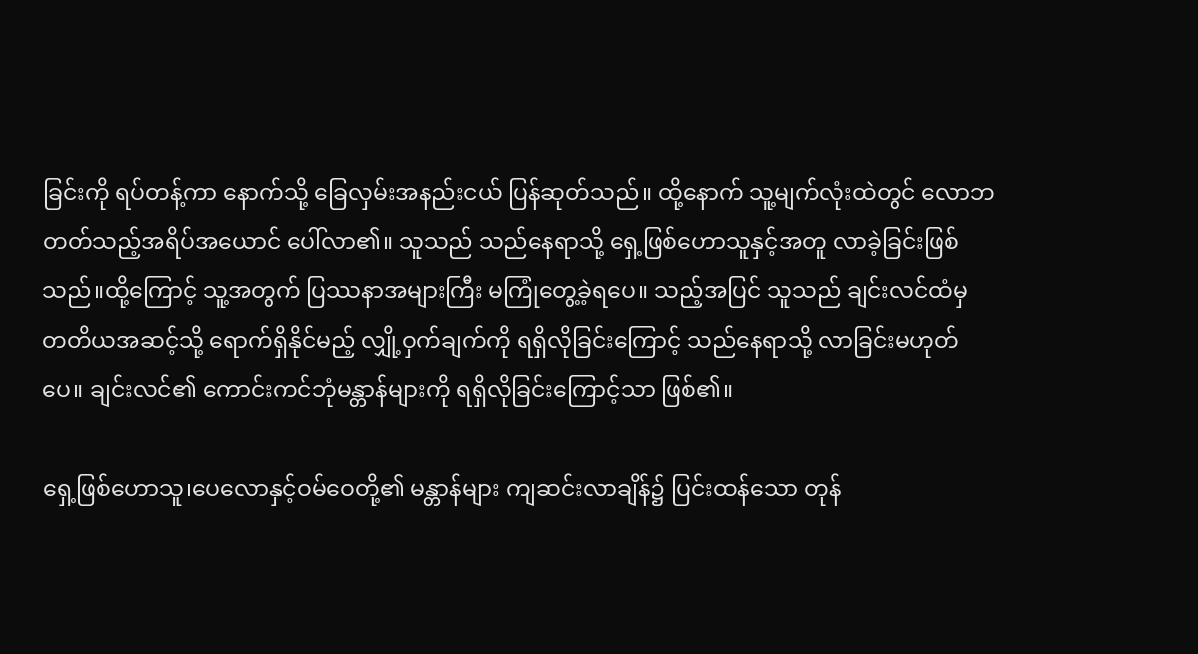ခြင်းကို ရပ်တန့်ကာ နောက်သို့ ခြေလှမ်းအနည်းငယ် ပြန်ဆုတ်သည်။ ထို့နောက် သူ့မျက်လုံးထဲတွင် လောဘတတ်သည့်အရိပ်အယောင် ပေါ်လာ၏။ သူသည် သည်နေရာသို့ ရှေ့ဖြစ်ဟောသူနှင့်အတူ လာခဲ့ခြင်းဖြစ်သည်။ထို့ကြောင့် သူ့အတွက် ပြဿနာအများကြီး မကြုံတွေ့ခဲ့ရပေ။ သည့်အပြင် သူသည် ချင်းလင်ထံမှ တတိယအဆင့်သို့ ရောက်ရှိနိုင်မည့် လျှို့ဝှက်ချက်ကို ရရှိလိုခြင်းကြောင့် သည်နေရာသို့ လာခြင်းမဟုတ်ပေ။ ချင်းလင်၏ ကောင်းကင်ဘုံမန္တာန်များကို ရရှိလိုခြင်းကြောင့်သာ ဖြစ်၏။

ရှေ့ဖြစ်ဟောသူ၊ပေလောနှင့်ဝမ်ဝေတို့၏ မန္တာန်များ ကျဆင်းလာချိန်၌ ပြင်းထန်သော တုန်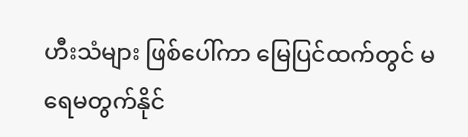ဟီးသံများ ဖြစ်ပေါ်ကာ မြေပြင်ထက်တွင် မရေမတွက်နိုင်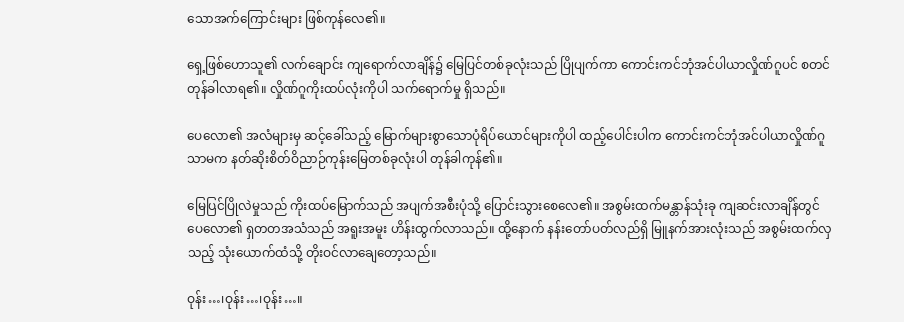သောအက်ကြောင်းများ ဖြစ်ကုန်လေ၏။

ရှေ့ဖြစ်ဟောသူ၏ လက်ချောင်း ကျရောက်လာချိန်၌ မြေပြင်တစ်ခုလုံးသည် ပြိုပျက်ကာ ကောင်းကင်ဘုံအင်ပါယာလှိုဏ်ဂူပင် စတင် တုန်ခါလာရ၏။ လှိုဏ်ဂူကိုးထပ်လုံးကိုပါ သက်ရောက်မှု ရှိသည်။

ပေလော၏ အလံများမှ ဆင့်ခေါ်သည့် မြောက်များစွာသောပုံရိပ်ယောင်များကိုပါ ထည့်ပေါင်းပါက ကောင်းကင်ဘုံအင်ပါယာလှိုဏ်ဂူသာမက နတ်ဆိုးစိတ်ဝိညာဉ်ကုန်းမြေတစ်ခုလုံးပါ တုန်ခါကုန်၏။

မြေပြင်ပြိုလဲမှုသည် ကိုးထပ်မြောက်သည် အပျက်အစီးပုံသို့ ပြောင်းသွားစေလေ၏။ အစွမ်းထက်မန္တာန်သုံးခု ကျဆင်းလာချိန်တွင် ပေလော၏ ရှတတအသံသည် အရူးအမူး ဟိန်းထွက်လာသည်။ ထို့နောက် နန်းတော်ပတ်လည်ရှိ မြူနက်အားလုံးသည် အစွမ်းထက်လှသည့် သုံးယောက်ထံသို့ တိုးဝင်လာချေတော့သည်။

ဝုန်း…၊ဝုန်း…၊ဝုန်း…။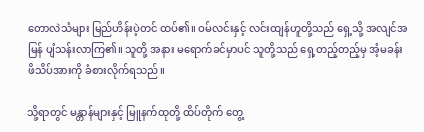တောလဲသံများ မြည်ဟိန်းပဲ့တင် ထပ်၏။ ဝမ်လင်းနှင့် လင်းထျန်ဟူတို့သည် ရှေ့သို့ အလျင်အမြန် ပျံသန်းလာကြ၏။ သူတို့ အနား မရောက်ခင်မှာပင် သူတို့သည် ရှေ့တည့်တည့်မှ အံ့မခန်းဖိသိပ်အားကို ခံစားလိုက်ရသည်။

သို့ရာတွင် မန္တာန်များနှင့် မြူနက်ထုတို့ ထိပ်တိုက် တွေ့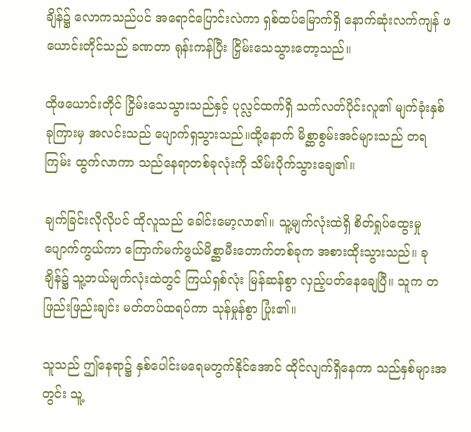ချိန်၌ လောကသည်ပင် အရောင်ပြောင်းလဲကာ ရှစ်ထပ်မြောက်ရှိ နောက်ဆုံးလက်ကျန် ဖယောင်းတိုင်သည် ခဏတာ ရုန်းကန်ပြီး ငြှိမ်းသေသွားတော့သည်။

ထိုဖယောင်းတိုင် ငြှိမ်းသေသွားသည်နှင့် ပုလ္လင်ထက်ရှိ သက်လတ်ပိုင်းလူ၏ မျက်ခုံးနှစ်ခုကြားမှ အလင်းသည် ပျောက်ရှသွားသည်။ထို့နောက် မိစ္ဆာစွမ်းအင်များသည် တရကြမ်း ထွက်လာကာ သည်နေရာတစ်ခုလုံးကို သိမ်းပိုက်သွားချေ၏။

ချက်ခြင်းလိုလိုပင် ထိုလူသည် ခေါင်းမော့လာ၏။ သူ့မျက်လုံးထဲရှိ စိတ်ရှုပ်ထွေးမှု ပျောက်ကွယ်ကာ ကြောက်မက်ဖွယ်မိစ္ဆာမီးတောက်တစ်ခုက အစားထိုးသွားသည်။ ခုချိန်၌ သူ့ဘယ်မျက်လုံးထဲတွင် ကြယ်ရှစ်လုံး မြန်ဆန်စွာ လှည့်ပတ်နေချေပြီ။ သူက တဖြည်းဖြည်းချင်း မတ်တပ်ထရပ်ကာ သုန်မှုန်စွာ ပြုံး၏။

သူသည် ဤနေရာ၌ နှစ်ပေါင်းမရေမတွက်နိုင်အောင် ထိုင်လျက်ရှိနေကာ သည်နှစ်များအတွင်း သူ့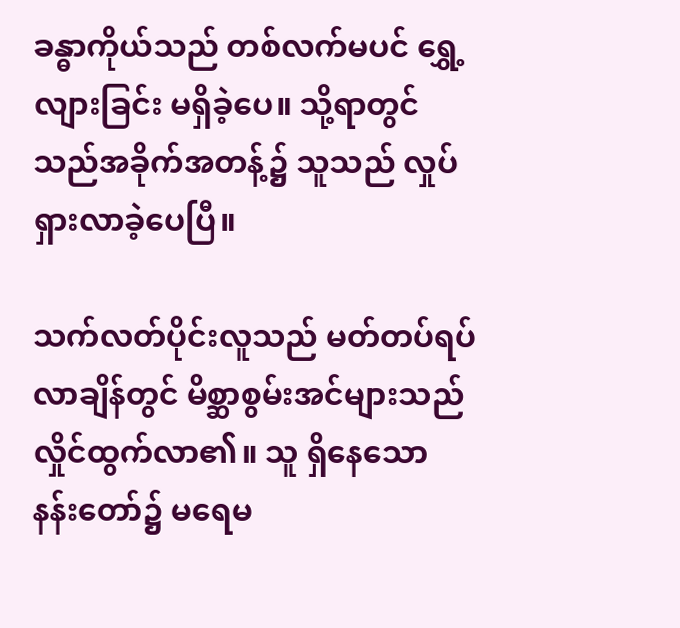ခန္ဓာကိုယ်သည် တစ်လက်မပင် ရွှေ့လျားခြင်း မရှိခဲ့ပေ။ သို့ရာတွင် သည်အခိုက်အတန့်၌ သူသည် လှုပ်ရှားလာခဲ့ပေပြီ။

သက်လတ်ပိုင်းလူသည် မတ်တပ်ရပ်လာချိန်တွင် မိစ္ဆာစွမ်းအင်များသည် လှိုင်ထွက်လာ၏။ သူ ရှိနေသော နန်းတော်၌ မရေမ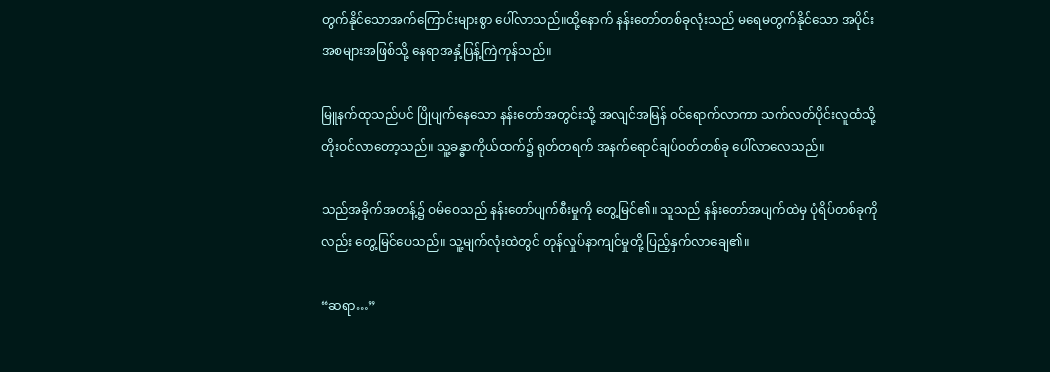တွက်နိုင်သောအက်ကြောင်းများစွာ ပေါ်လာသည်။ထို့နောက် နန်းတော်တစ်ခုလုံးသည် မရေမတွက်နိုင်သော အပိုင်းအစများအဖြစ်သို့ နေရာအနှံ့ပြန့်ကြဲကုန်သည်။

မြူနက်ထုသည်ပင် ပြိုပျက်နေသော နန်းတော်အတွင်းသို့ အလျင်အမြန် ဝင်ရောက်လာကာ သက်လတ်ပိုင်းလူထံသို့ တိုးဝင်လာတော့သည်။ သူ့ခန္ဓာကိုယ်ထက်၌ ရုတ်တရက် အနက်ရောင်ချပ်ဝတ်တစ်ခု ပေါ်လာလေသည်။

သည်အခိုက်အတန့်၌ ဝမ်ဝေသည် နန်းတော်ပျက်စီးမှုကို တွေ့မြင်၏။ သူသည် နန်းတော်အပျက်ထဲမှ ပုံရိပ်တစ်ခုကိုလည်း တွေ့မြင်ပေသည်။ သူ့မျက်လုံးထဲတွင် တုန်လှုပ်နာကျင်မှုတို့ ပြည့်နှက်လာချေ၏။

“ဆရာ…”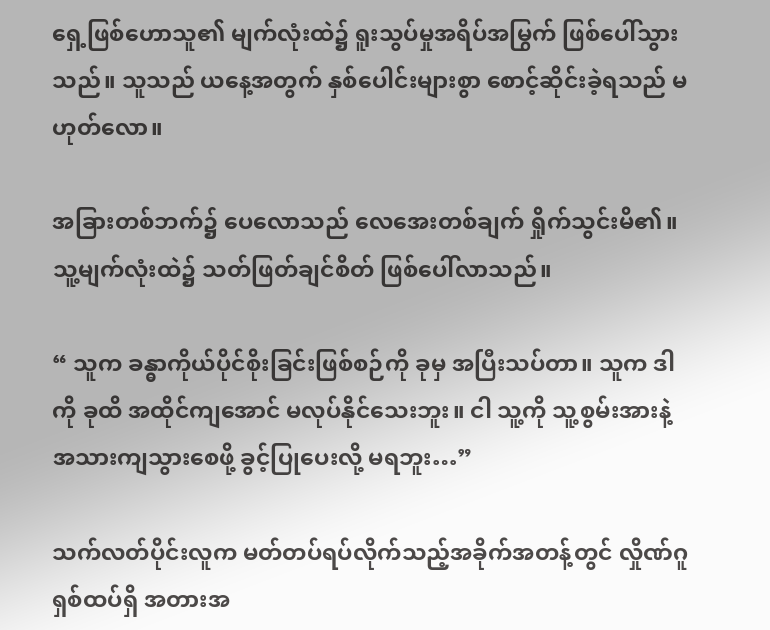ရှေ့ဖြစ်ဟောသူ၏ မျက်လုံးထဲ၌ ရူးသွပ်မှုအရိပ်အမြွက် ဖြစ်ပေါ်သွားသည်။ သူသည် ယနေ့အတွက် နှစ်ပေါင်းများစွာ စောင့်ဆိုင်းခဲ့ရသည် မဟုတ်လော။

အခြားတစ်ဘက်၌ ပေလောသည် လေအေးတစ်ချက် ရှိုက်သွင်းမိ၏။ သူ့မျက်လုံးထဲ၌ သတ်ဖြတ်ချင်စိတ် ဖြစ်ပေါ်လာသည်။

“ သူက ခန္ဓာကိုယ်ပိုင်စိုးခြင်းဖြစ်စဉ်ကို ခုမှ အပြီးသပ်တာ။ သူက ဒါကို ခုထိ အထိုင်ကျအောင် မလုပ်နိုင်သေးဘူး။ ငါ သူ့ကို သူ့စွမ်းအားနဲ့ အသားကျသွားစေဖို့ ခွင့်ပြုပေးလို့ မရဘူး…”

သက်လတ်ပိုင်းလူက မတ်တပ်ရပ်လိုက်သည့်အခိုက်အတန့်တွင် လှိုဏ်ဂူရှစ်ထပ်ရှိ အတားအ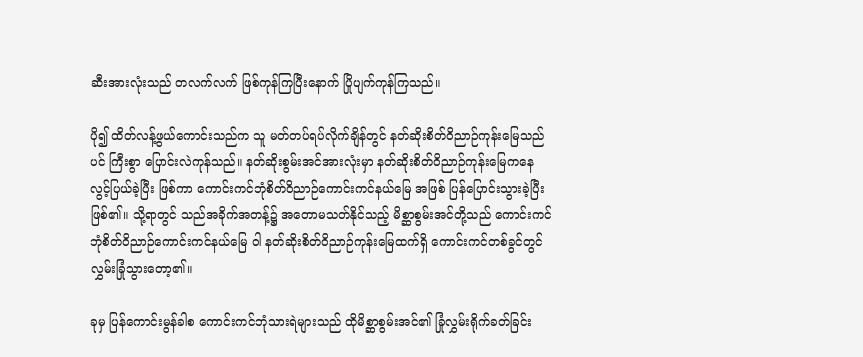ဆီးအားလုံးသည် တလက်လက် ဖြစ်ကုန်ကြပြီးနောက် ပြိုပျက်ကုန်ကြသည်။

ပို၍ ထိတ်လန့်ဖွယ်ကောင်းသည်က သူ မတ်တပ်ရပ်လိုက်ချိန်တွင် နတ်ဆိုးစိတ်ဝိညာဉ်ကုန်းမြေသည်ပင် ကြီးစွာ ပြောင်းလဲကုန်သည်။ နတ်ဆိုးစွမ်းအင်အားလုံးမှာ နတ်ဆိုးစိတ်ဝိညာဉ်ကုန်းမြေကနေ လွင့်ပြယ်ခဲ့ပြီး ဖြစ်ကာ ကောင်းကင်ဘုံစိတ်ဝိညာဉ်ကောင်းကင်နယ်မြေ အဖြစ် ပြန်ပြောင်းသွားခဲ့ပြီး ဖြစ်၏။ သို့ရာတွင် သည်အခိုက်အတန့်၌ အတောမသတ်နိုင်သည့် မိစ္ဆာစွမ်းအင်တို့သည် ကောင်းကင်ဘုံစိတ်ဝိညာဉ်ကောင်းကင်နယ်မြေ ဝါ နတ်ဆိုးစိတ်ဝိညာဉ်ကုန်းမြေထက်ရှိ ကောင်းကင်တစ်ခွင်တွင် လွှမ်းခြုံသွားတော့၏။

ခုမှ ပြန်ကောင်းမွန်ခါစ ကောင်းကင်ဘုံသားရဲများသည် ထိုမိစ္ဆာစွမ်းအင်၏ ခြုံလွှမ်းရိုက်ခတ်ခြင်း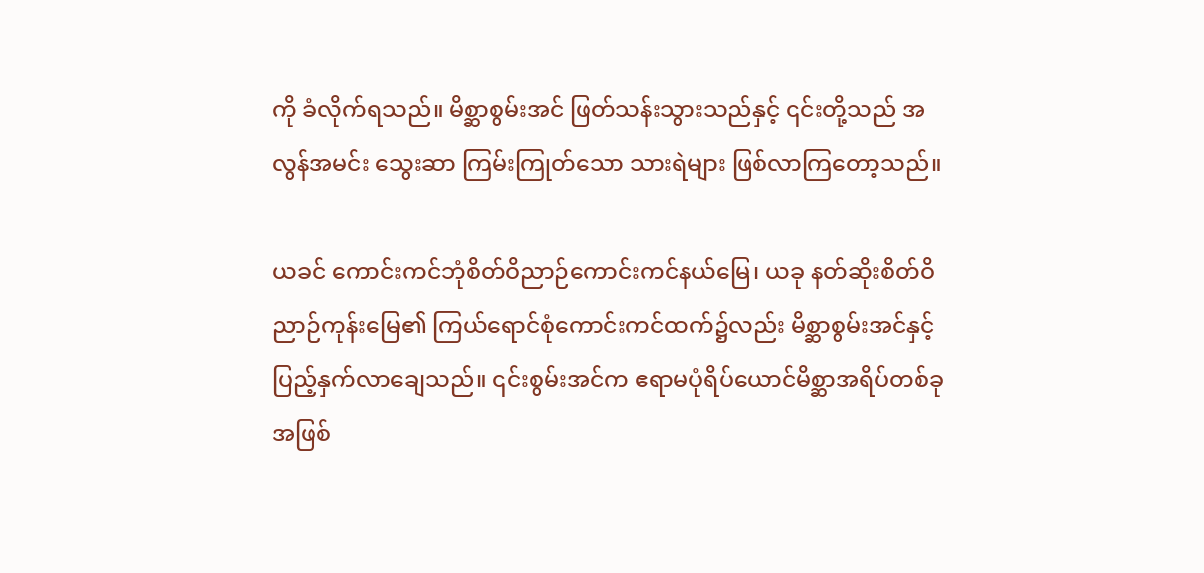ကို ခံလိုက်ရသည်။ မိစ္ဆာစွမ်းအင် ဖြတ်သန်းသွားသည်နှင့် ၎င်းတို့သည် အလွန်အမင်း သွေးဆာ ကြမ်းကြုတ်သော သားရဲများ ဖြစ်လာကြတော့သည်။

ယခင် ကောင်းကင်ဘုံစိတ်ဝိညာဉ်ကောင်းကင်နယ်မြေ၊ ယခု နတ်ဆိုးစိတ်ဝိညာဉ်ကုန်းမြေ၏ ကြယ်ရောင်စုံကောင်းကင်ထက်၌လည်း မိစ္ဆာစွမ်းအင်နှင့် ပြည့်နှက်လာချေသည်။ ၎င်းစွမ်းအင်က ဧရာမပုံရိပ်ယောင်မိစ္ဆာအရိပ်တစ်ခုအဖြစ်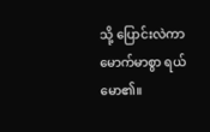သို့ ပြောင်းလဲကာ မောက်မာစွာ ရယ်မော၏။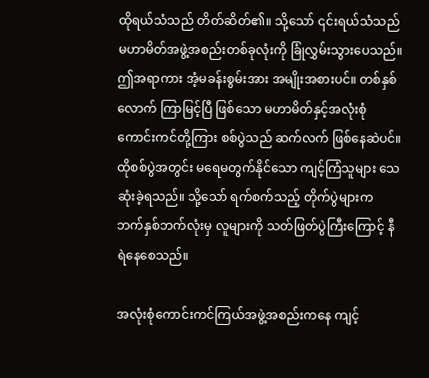ထိုရယ်သံသည် တိတ်ဆိတ်၏။ သို့သော် ၎င်းရယ်သံသည် မဟာမိတ်အဖွဲ့အစည်းတစ်ခုလုံးကို ခြုံလွှမ်းသွားပေသည်။ ဤအရာကား အံ့မခန်းစွမ်းအား အမျိုးအစားပင်။ တစ်နှစ်လောက် ကြာမြင့်ပြီ ဖြစ်သော မဟာမိတ်နှင့်အလုံးစုံကောင်းကင်တို့ကြား စစ်ပွဲသည် ဆက်လက် ဖြစ်နေဆဲပင်။ ထိုစစ်ပွဲအတွင်း မရေမတွက်နိုင်သော ကျင့်ကြံသူများ သေဆုံးခဲ့ရသည်။ သို့သော် ရက်စက်သည့် တိုက်ပွဲများက ဘက်နှစ်ဘက်လုံးမှ လူများကို သတ်ဖြတ်ပွဲကြီးကြောင့် နီရဲနေစေသည်။

အလုံးစုံကောင်းကင်ကြယ်အဖွဲ့အစည်းကနေ ကျင့်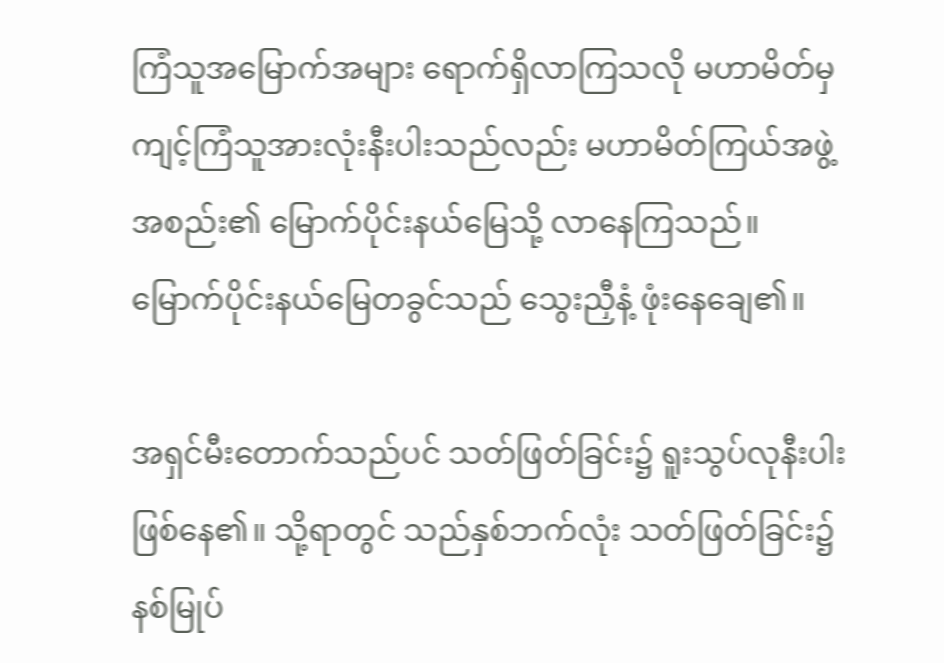ကြံသူအမြောက်အများ ရောက်ရှိလာကြသလို မဟာမိတ်မှ ကျင့်ကြံသူအားလုံးနီးပါးသည်လည်း မဟာမိတ်ကြယ်အဖွဲ့အစည်း၏ မြောက်ပိုင်းနယ်မြေသို့ လာနေကြသည်။ မြောက်ပိုင်းနယ်မြေတခွင်သည် သွေးညှီနံ့ ဖုံးနေချေ၏။

အရှင်မီးတောက်သည်ပင် သတ်ဖြတ်ခြင်း၌ ရူးသွပ်လုနီးပါး ဖြစ်နေ၏။ သို့ရာတွင် သည်နှစ်ဘက်လုံး သတ်ဖြတ်ခြင်း၌ နစ်မြုပ်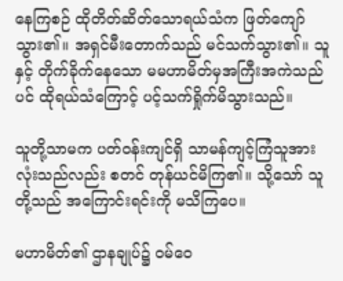နေကြစဉ် ထိုတိတ်ဆိတ်သောရယ်သံက ဖြတ်ကျော်သွား၏။ အရှင်မီးတောက်သည် မင်သက်သွား၏။ သူနှင့် တိုက်ခိုက်နေသော မမဟာမိတ်မှအကြီးအကဲသည်ပင် ထိုရယ်သံကြောင့် ပင့်သက်ရှိုက်မိသွားသည်။

သူတို့သာမက ပတ်ဝန်းကျင်ရှိ သာမန်ကျင့်ကြံသူအားလုံးသည်လည်း စတင် တုန်ယင်မိကြ၏။ သို့သော် သူတို့သည် အကြောင်းရင်းကို မသိကြပေ။

မဟာမိတ်၏ ဌာနချုပ်၌ ဝမ်ဝေ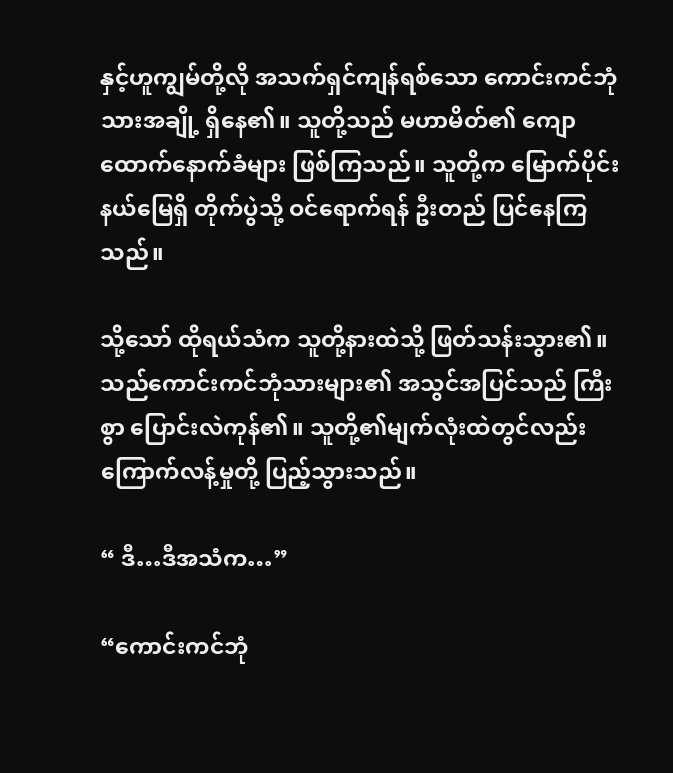နှင့်ဟူကျွမ်တို့လို အသက်ရှင်ကျန်ရစ်သော ကောင်းကင်ဘုံသားအချို့ ရှိနေ၏။ သူတို့သည် မဟာမိတ်၏ ကျောထောက်နောက်ခံများ ဖြစ်ကြသည်။ သူတို့က မြောက်ပိုင်းနယ်မြေရှိ တိုက်ပွဲသို့ ဝင်ရောက်ရန် ဦးတည် ပြင်နေကြသည်။

သို့သော် ထိုရယ်သံက သူတို့နားထဲသို့ ဖြတ်သန်းသွား၏။ သည်ကောင်းကင်ဘုံသားများ၏ အသွင်အပြင်သည် ကြီးစွာ ပြောင်းလဲကုန်၏။ သူတို့၏မျက်လုံးထဲတွင်လည်း ကြောက်လန့်မှုတို့ ပြည့်သွားသည်။

“ ဒီ…ဒီအသံက…”

“ကောင်းကင်ဘုံ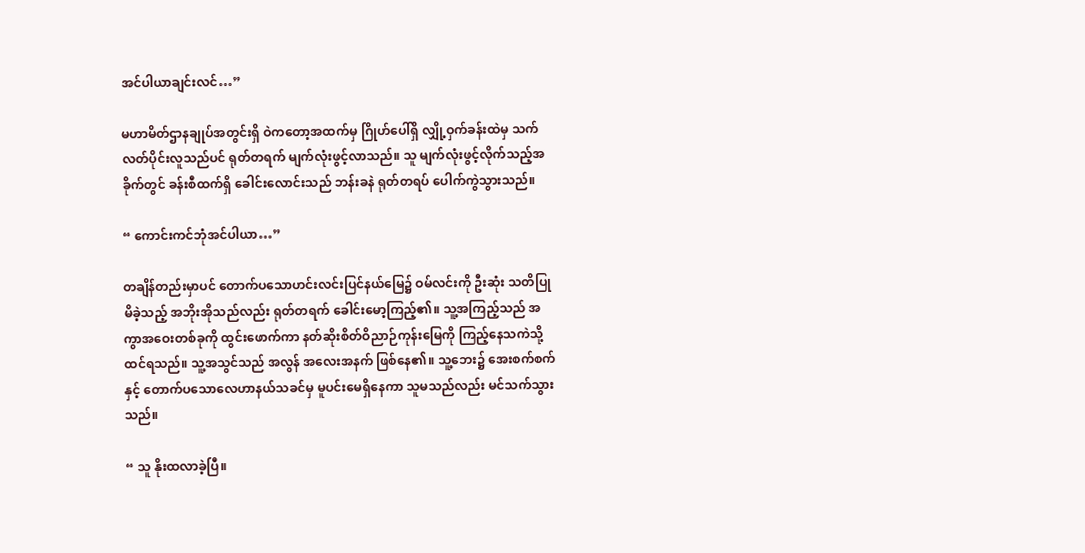အင်ပါယာချင်းလင်…”

မဟာမိတ်ဌာနချုပ်အတွင်းရှိ ဝဲကတော့အထက်မှ ဂြိုဟ်ပေါ်ရှိ လျှို့ဝှက်ခန်းထဲမှ သက်လတ်ပိုင်းလူသည်ပင် ရုတ်တရက် မျက်လုံးဖွင့်လာသည်။ သူ မျက်လုံးဖွင့်လိုက်သည့်အခိုက်တွင် ခန်းစီထက်ရှိ ခေါင်းလောင်းသည် ဘန်းခနဲ ရုတ်တရပ် ပေါက်ကွဲသွားသည်။

“ ကောင်းကင်ဘုံအင်ပါယာ…”

တချိန်တည်းမှာပင် တောက်ပသောဟင်းလင်းပြင်နယ်မြေ၌ ဝမ်လင်းကို ဦးဆုံး သတိပြုမိခဲ့သည့် အဘိုးအိုသည်လည်း ရုတ်တရက် ခေါင်းမော့ကြည့်၏။ သူ့အကြည့်သည် အကွာအဝေးတစ်ခုကို ထွင်းဖောက်ကာ နတ်ဆိုးစိတ်ဝိညာဉ်ကုန်းမြေကို ကြည့်နေသကဲသို့ ထင်ရသည်။ သူ့အသွင်သည် အလွန် အလေးအနက် ဖြစ်နေ၏။ သူ့ဘေး၌ အေးစက်စက်နှင့် တောက်ပသောလေဟာနယ်သခင်မှ မူပင်းမေရှိနေကာ သူမသည်လည်း မင်သက်သွားသည်။

“ သူ နိုးထလာခဲ့ပြီ။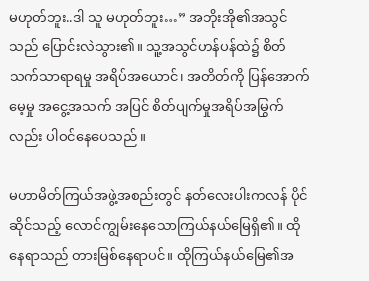မဟုတ်ဘူး..ဒါ သူ မဟုတ်ဘူး…” အဘိုးအို၏အသွင်သည် ပြောင်းလဲသွား၏။ သူ့အသွင်ဟန်ပန်ထဲ၌ စိတ်သက်သာရာရမှု အရိပ်အယောင်၊ အတိတ်ကို ပြန်အောက်မေ့မှု အငွေ့အသက် အပြင် စိတ်ပျက်မှုအရိပ်အမြွက်လည်း ပါဝင်နေပေသည်။

မဟာမိတ်ကြယ်အဖွဲ့အစည်းတွင် နတ်လေးပါးကလန် ပိုင်ဆိုင်သည့် လောင်ကျွမ်းနေသောကြယ်နယ်မြေရှိ၏။ ထိုနေရာသည် တားမြစ်နေရာပင်။ ထိုကြယ်နယ်မြေ၏အ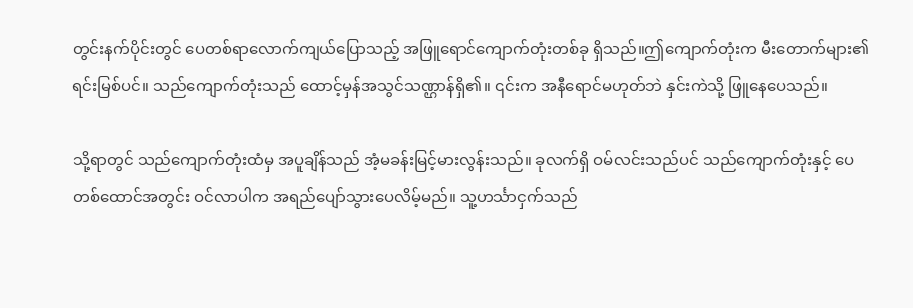တွင်းနက်ပိုင်းတွင် ပေတစ်ရာလောက်ကျယ်ပြောသည့် အဖြူရောင်ကျောက်တုံးတစ်ခု ရှိသည်။ဤကျောက်တုံးက မီးတောက်များ၏ ရင်းမြစ်ပင်။ သည်ကျောက်တုံးသည် ထောင့်မှန်အသွင်သဏ္ဌာန်ရှိ၏။ ၎င်းက အနီရောင်မဟုတ်ဘဲ နှင်းကဲသို့ ဖြူနေပေသည်။

သို့ရာတွင် သည်ကျောက်တုံးထံမှ အပူချိန်သည် အံ့မခန်းမြင့်မားလွန်းသည်။ ခုလက်ရှိ ဝမ်လင်းသည်ပင် သည်ကျောက်တုံးနှင့် ပေတစ်ထောင်အတွင်း ဝင်လာပါက အရည်ပျော်သွားပေလိမ့်မည်။ သူ့ဟင်္သာငှက်သည်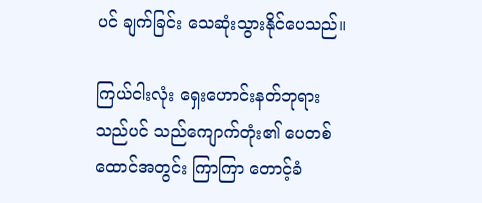ပင် ချက်ခြင်း သေဆုံးသွားနိုင်ပေသည်။

ကြယ်ငါးလုံး ရှေးဟောင်းနတ်ဘုရားသည်ပင် သည်ကျောက်တုံး၏ ပေတစ်ထောင်အတွင်း ကြာကြာ တောင့်ခံ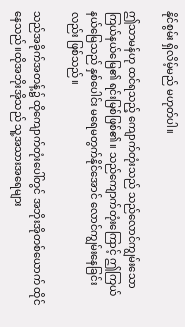နိုင်စွမ်း ရှိလိမ့်မည် မဟုတ်ပါ။

ဤသာမန်ဟု ထင်ရသည့် ကျောက်တုံးသည် သည်လောင်ကျွမ်းသောကြယ်နယ်မြေ၏ ရင်းမြစ်ဖြစ်၏။ သည်ကျောက်တုံးကြောင့် ဤကြယ်နယ်မြေသည် နှစ်ပေါင်း မရေမတွက်နိုင်အောင် လောင်ကျွမ်းနေခြင်းလည်း ဖြစ်သည်။

သည်အခိုက်အတန့်၌ ထိုကျောက်တုံးပေါ်တွင် အဘိုးအိုတစ်ယောက် ထိုင်နေသည်။ထိုအဘိုးအိုသည် သူ့အသားအရေများ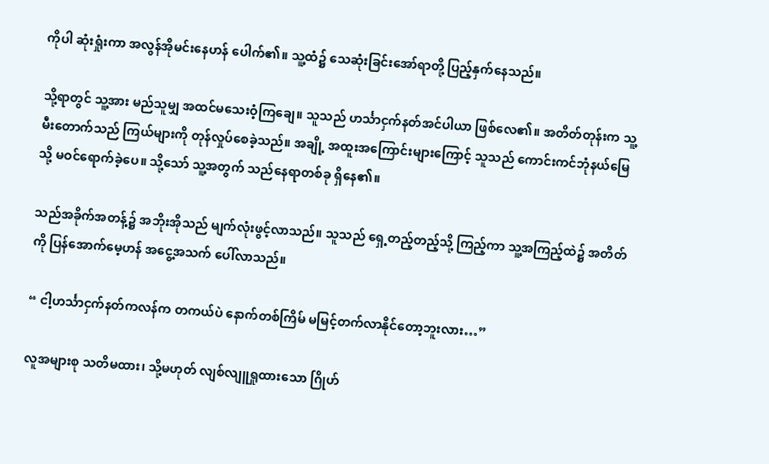ကိုပါ ဆုံးရှုံးကာ အလွန်အိုမင်းနေဟန် ပေါက်၏။ သူ့ထံ၌ သေဆုံးခြင်းအော်ရာတို့ ပြည့်နှက်နေသည်။

သို့ရာတွင် သူ့အား မည်သူမျှ အထင်မသေးဝံ့ကြချေ။ သူသည် ဟင်္သာငှက်နတ်အင်ပါယာ ဖြစ်လေ၏။ အတိတ်တုန်းက သူ့မီးတောက်သည် ကြယ်များကို တုန်လှုပ်စေခဲ့သည်။ အချို့ အထူးအကြောင်းများကြောင့် သူသည် ကောင်းကင်ဘုံနယ်မြေသို့ မဝင်ရောက်ခဲ့ပေ။ သို့သော် သူ့အတွက် သည်နေရာတစ်ခု ရှိနေ၏။

သည်အခိုက်အတန့်၌ အဘိုးအိုသည် မျက်လုံးဖွင့်လာသည်။ သူသည် ရှေ့တည့်တည့်သို့ ကြည့်ကာ သူ့အကြည့်ထဲ၌ အတိတ်ကို ပြန်အောက်မေ့ဟန် အငွေ့အသက် ပေါ်လာသည်။

“ ငါ့ဟင်္သာငှက်နတ်ကလန်က တကယ်ပဲ နောက်တစ်ကြိမ် မမြင့်တက်လာနိုင်တော့ဘူးလား…”

လူအများစု သတိမထား၊ သို့မဟုတ် လျစ်လျူရှုထားသော ဂြိုဟ်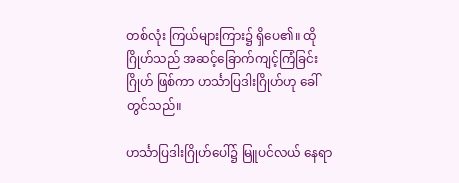တစ်လုံး ကြယ်များကြား၌ ရှိပေ၏။ ထိုဂြိုဟ်သည် အဆင့်ခြောက်ကျင့်ကြံခြင်းဂြိုဟ် ဖြစ်ကာ ဟင်္သာပြဒါးဂြိုဟ်ဟု ခေါ်တွင်သည်။

ဟင်္သာပြဒါးဂြိုဟ်ပေါ်၌ မြူပင်လယ် နေရာ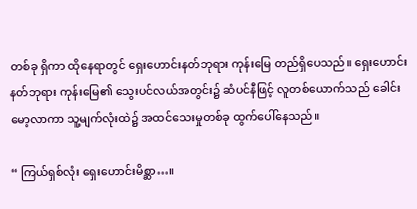တစ်ခု ရှိကာ ထိုနေရာတွင် ရှေးဟောင်းနတ်ဘုရား ကုန်းမြေ တည်ရှိပေသည်။ ရှေးဟောင်းနတ်ဘုရား ကုန်းမြေ၏ သွေးပင်လယ်အတွင်း၌ ဆံပင်နီဖြင့် လူတစ်ယောက်သည် ခေါင်းမော့လာကာ သူ့မျက်လုံးထဲ၌ အထင်သေးမှုတစ်ခု ထွက်ပေါ်နေသည်။

“ ကြယ်ရှစ်လုံး ရှေးဟောင်းမိစ္ဆာ…။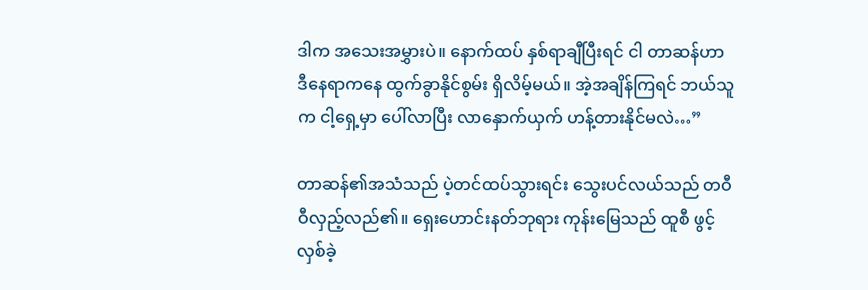ဒါက အသေးအမွှားပဲ။ နောက်ထပ် နှစ်ရာချီပြီးရင် ငါ တာဆန်ဟာ ဒီနေရာကနေ ထွက်ခွာနိုင်စွမ်း ရှိလိမ့်မယ်။ အဲ့အချိန်ကြရင် ဘယ်သူက ငါ့ရှေ့မှာ ပေါ်လာပြီး လာနှောက်ယှက် ဟန့်တားနိုင်မလဲ…”

တာဆန်၏အသံသည် ပဲ့တင်ထပ်သွားရင်း သွေးပင်လယ်သည် တဝီဝီလှည့်လည်၏။ ရှေးဟောင်းနတ်ဘုရား ကုန်းမြေသည် ထူစီ ဖွင့်လှစ်ခဲ့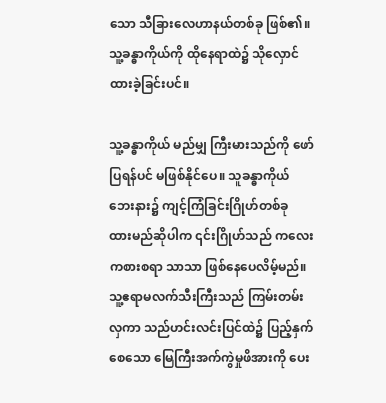သော သီခြားလေဟာနယ်တစ်ခု ဖြစ်၏။ သူ့ခန္ဓာကိုယ်ကို ထိုနေရာထဲ၌ သိုလှောင်ထားခဲ့ခြင်းပင်။

သူ့ခန္ဓာကိုယ် မည်မျှ ကြီးမားသည်ကို ဖော်ပြရန်ပင် မဖြစ်နိုင်ပေ။ သူခန္ဓာကိုယ်ဘေးနား၌ ကျင့်ကြံခြင်းဂြိုဟ်တစ်ခု ထားမည်ဆိုပါက ၎င်းဂြိုဟ်သည် ကလေးကစားစရာ သာသာ ဖြစ်နေပေလိမ့်မည်။ သူ့ဧရာမလက်သီးကြီးသည် ကြမ်းတမ်းလှကာ သည်ဟင်းလင်းပြင်ထဲ၌ ပြည့်နှက်စေသော မြေကြီးအက်ကွဲမှုဖိအားကို ပေး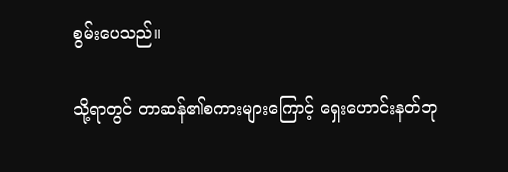စွမ်းပေသည်။

သို့ရာတွင် တာဆန်၏စကားများကြောင့် ရှေးဟောင်းနတ်ဘု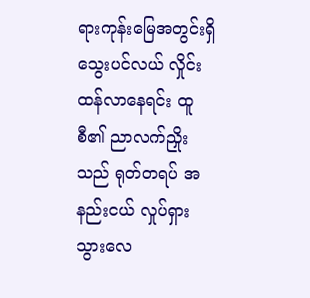ရားကုန်းမြေအတွင်းရှိ သွေးပင်လယ် လှိုင်းထန်လာနေရင်း ထူစီ၏ ညာလက်ညှိုးသည် ရုတ်တရပ် အနည်းငယ် လှုပ်ရှားသွားလေ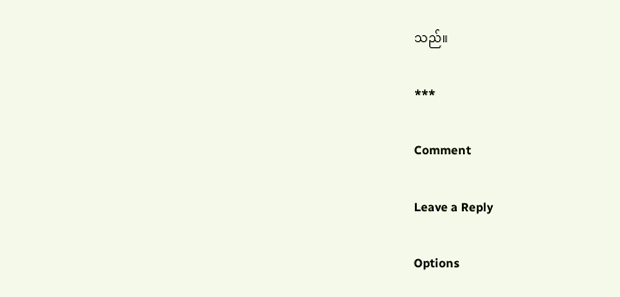သည်။

***

Comment

Leave a Reply

Options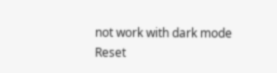not work with dark mode
Reset